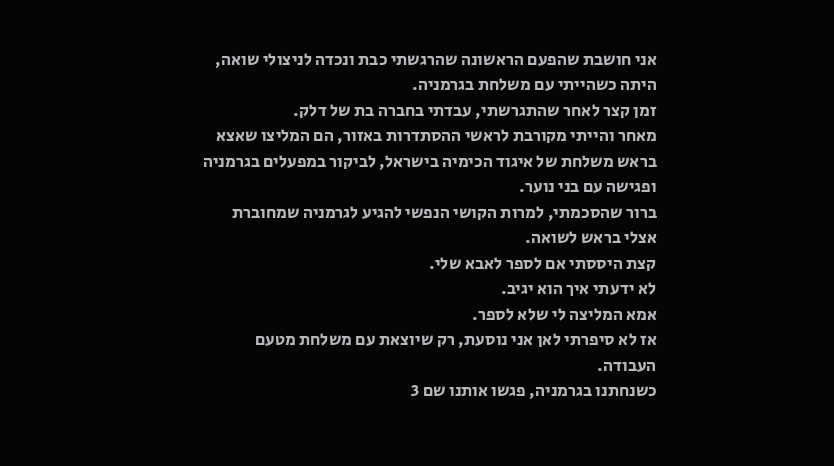אני חושבת שהפעם הראשונה שהרגשתי כבת ונכדה לניצולי שואה, היתה כשהייתי עם משלחת בגרמניה.
זמן קצר לאחר שהתגרשתי, עבדתי בחברה בת של דלק.
מאחר והייתי מקורבת לראשי ההסתדרות באזור, הם המליצו שאצא בראש משלחת של איגוד הכימיה בישראל, לביקור במפעלים בגרמניה ופגישה עם בני נוער.
ברור שהסכמתי, למרות הקושי הנפשי להגיע לגרמניה שמחוברת אצלי בראש לשואה.
קצת היססתי אם לספר לאבא שלי.
לא ידעתי איך הוא יגיב.
אמא המליצה לי שלא לספר.
אז לא סיפרתי לאן אני נוסעת, רק שיוצאת עם משלחת מטעם העבודה.
כשנחתנו בגרמניה, פגשו אותנו שם 3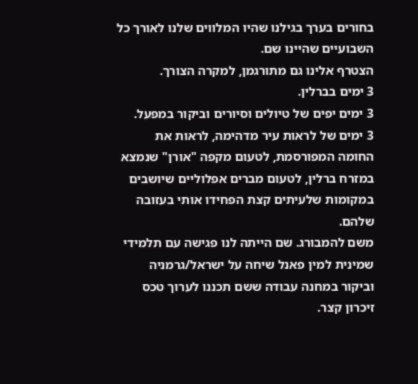בחורים בערך בגילנו שהיו המלווים שלנו לאורך כל השבועיים שהיינו שם.
הצטרף אלינו גם מתורגמן, למקרה הצורך.
3 ימים בברלין.
3 ימים יפים של טיולים וסיורים וביקור במפעל.
3 ימים של לראות עיר מדהימה, לראות את החומה המפורסמת, לטעום מקפה "אורן" שנמצא במזרח ברלין, לטעום מברים אפלוליים שיושבים במקומות שלעיתים קצת הפחידו אותי בעזובה שלהם.
משם להמבורג. שם הייתה לנו פגישה עם תלמידי שמינית למין פאנל שיחה על ישראל/גרמניה וביקור במחנה עבודה ששם תכננו לערוך טכס זיכרון קצר.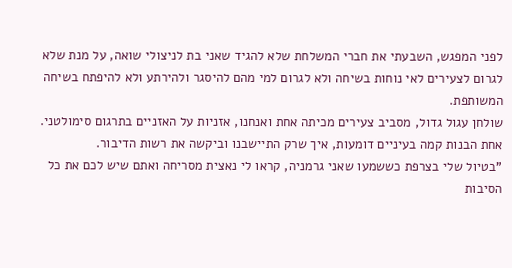לפני המפגש, השבעתי את חברי המשלחת שלא להגיד שאני בת לניצולי שואה, על מנת שלא לגרום לצעירים לאי נוחות בשיחה ולא לגרום למי מהם להיסגר ולהירתע ולא להיפתח בשיחה המשותפת.
שולחן עגול גדול, מסביב צעירים מכיתה אחת ואנחנו, אזניות על האזניים בתרגום סימולטני.
אחת הבנות קמה בעיניים דומעות, איך שרק התיישבנו וביקשה את רשות הדיבור.
"בטיול שלי בצרפת כששמעו שאני גרמניה, קראו לי נאצית מסריחה ואתם שיש לכם את כל הסיבות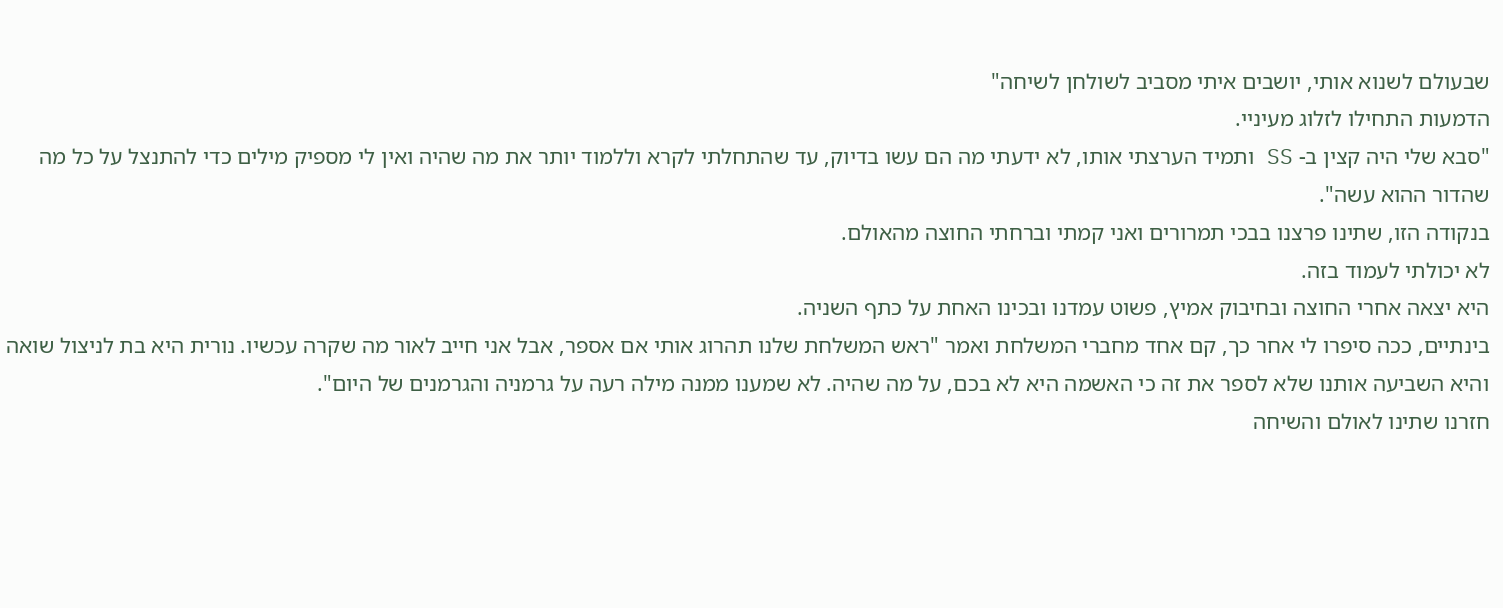שבעולם לשנוא אותי, יושבים איתי מסביב לשולחן לשיחה"
הדמעות התחילו לזלוג מעיניי.
"סבא שלי היה קצין ב- SS ותמיד הערצתי אותו, לא ידעתי מה הם עשו בדיוק, עד שהתחלתי לקרא וללמוד יותר את מה שהיה ואין לי מספיק מילים כדי להתנצל על כל מה שהדור ההוא עשה".
בנקודה הזו, שתינו פרצנו בבכי תמרורים ואני קמתי וברחתי החוצה מהאולם.
לא יכולתי לעמוד בזה.
היא יצאה אחרי החוצה ובחיבוק אמיץ, פשוט עמדנו ובכינו האחת על כתף השניה.
בינתיים, ככה סיפרו לי אחר כך, קם אחד מחברי המשלחת ואמר "ראש המשלחת שלנו תהרוג אותי אם אספר, אבל אני חייב לאור מה שקרה עכשיו. נורית היא בת לניצול שואה והיא השביעה אותנו שלא לספר את זה כי האשמה היא לא בכם, על מה שהיה. לא שמענו ממנה מילה רעה על גרמניה והגרמנים של היום".
חזרנו שתינו לאולם והשיחה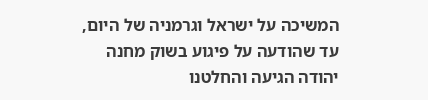המשיכה על ישראל וגרמניה של היום, עד שהודעה על פיגוע בשוק מחנה יהודה הגיעה והחלטנו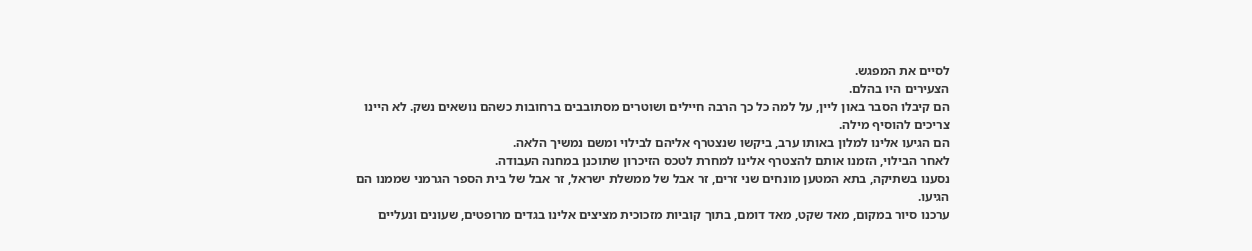לסיים את המפגש.
הצעירים היו בהלם.
הם קיבלו הסבר באון ליין, על למה כל כך הרבה חיילים ושוטרים מסתובבים ברחובות כשהם נושאים נשק. לא היינו צריכים להוסיף מילה.
הם הגיעו אלינו למלון באותו ערב, ביקשו שנצטרף אליהם לבילוי ומשם נמשיך הלאה.
לאחר הבילוי, הזמנו אותם להצטרף אלינו למחרת לטכס הזיכרון שתוכנן במחנה העבודה.
נסענו בשתיקה, בתא המטען מונחים שני זרים, זר אבל של ממשלת ישראל, זר אבל של בית הספר הגרמני שממנו הם הגיעו.
ערכנו סיור במקום, מאד שקט, מאד דומם, בתוך קוביות מזכוכית מציצים אלינו בגדים מרופטים, שעונים ונעליים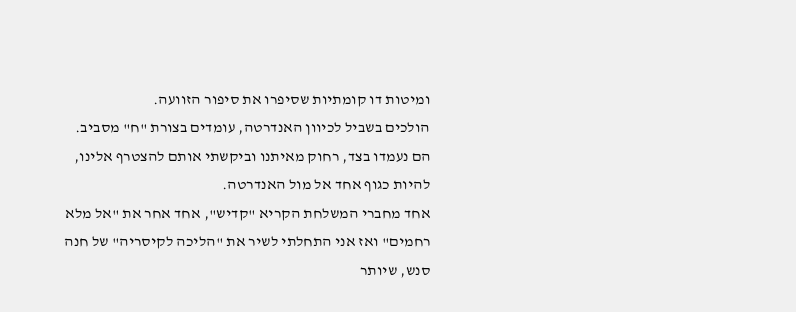ומיטות דו קומתיות שסיפרו את סיפור הזוועה.
הולכים בשביל לכיוון האנדרטה, עומדים בצורת "ח" מסביב.
הם נעמדו בצד, רחוק מאיתנו וביקשתי אותם להצטרף אלינו, להיות כגוף אחד אל מול האנדרטה.
אחד מחברי המשלחת הקריא "קדיש", אחד אחר את "אל מלא רחמים" ואז אני התחלתי לשיר את "הליכה לקיסריה" של חנה סנש, שיותר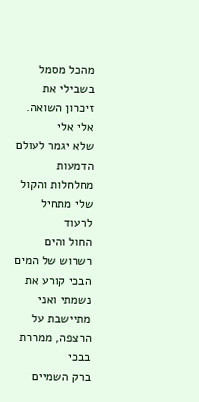מהכל מסמל בשבילי את זיכרון השואה.
אלי אלי
שלא יגמר לעולם
הדמעות מחלחלות והקול שלי מתחיל לרעוד
החול והים
רשרוש של המים
הבכי קורע את נשמתי ואני מתיישבת על הרצפה, ממררת בבכי
ברק השמיים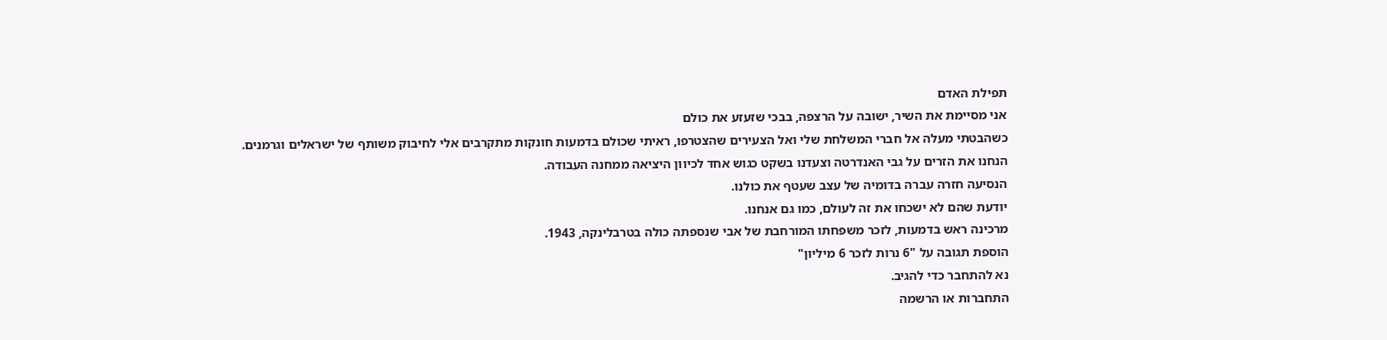תפילת האדם
אני מסיימת את השיר, ישובה על הרצפה, בבכי שזעזע את כולם
כשהבטתי מעלה אל חברי המשלחת שלי ואל הצעירים שהצטרפו, ראיתי שכולם בדמעות חונקות מתקרבים אלי לחיבוק משותף של ישראלים וגרמנים.
הנחנו את הזרים על גבי האנדרטה וצעדנו בשקט כגוש אחד לכיוון היציאה ממחנה העבודה.
הנסיעה חזרה עברה בדומיה של עצב שעטף את כולנו.
יודעת שהם לא ישכחו את זה לעולם, כמו גם אנחנו.
מרכינה ראש בדמעות, לזכר משפחתו המורחבת של אבי שנספתה כולה בטרבלינקה, 1943.
הוספת תגובה על "6 נרות לזכר 6 מיליון"
נא להתחבר כדי להגיב.
התחברות או הרשמה